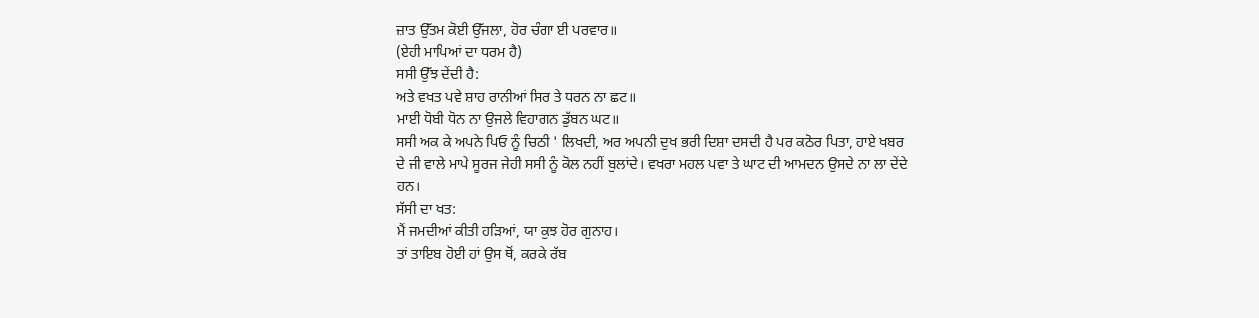ਜ਼ਾਤ ਉੱਤਮ ਕੋਈ ਉੱਜਲਾ, ਹੋਰ ਚੰਗਾ ਈ ਪਰਵਾਰ॥
(ਏਹੀ ਮਾਪਿਆਂ ਦਾ ਧਰਮ ਹੈ)
ਸਸੀ ਉੱਝ ਦੇਂਦੀ ਹੈ:
ਅਤੇ ਵਖਤ ਪਵੇ ਸ਼ਾਹ ਰਾਨੀਆਂ ਸਿਰ ਤੇ ਧਰਨ ਨਾ ਛਟ॥
ਮਾਈ ਧੋਬੀ ਧੋਨ ਨਾ ਉਜਲੇ ਵਿਹਾਗਨ ਡੁੱਬਨ ਘਟ॥
ਸਸੀ ਅਕ ਕੇ ਅਪਨੇ ਪਿਓ ਨੂੰ ਚਿਠੀ ' ਲਿਖਦੀ, ਅਰ ਅਪਨੀ ਦੁਖ ਭਰੀ ਦਿਸ਼ਾ ਦਸਦੀ ਹੈ ਪਰ ਕਠੋਰ ਪਿਤਾ, ਹਾਏ ਖਬਰ ਦੇ ਜੀ ਵਾਲੇ ਮਾਪੇ ਸੂਰਜ ਜੇਹੀ ਸਸੀ ਨੂੰ ਕੋਲ ਨਹੀਂ ਬੁਲਾਂਦੇ। ਵਖਰਾ ਮਹਲ ਪਵਾ ਤੇ ਘਾਟ ਦੀ ਆਮਦਨ ਉਸਦੇ ਨਾ ਲਾ ਦੇਂਦੇ ਹਨ।
ਸੱਸੀ ਦਾ ਖਤ:
ਮੈਂ ਜਮਦੀਆਂ ਕੀਤੀ ਹੜਿਆਂ, ਯਾ ਕੁਝ ਹੋਰ ਗੁਨਾਹ।
ਤਾਂ ਤਾਇਬ ਹੋਈ ਹਾਂ ਉਸ ਥੋਂ, ਕਰਕੇ ਰੱਬ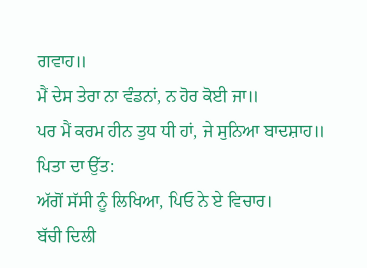ਗਵਾਹ॥
ਮੈਂ ਦੇਸ ਤੇਰਾ ਨਾ ਵੰਡਨਾਂ, ਨ ਹੋਰ ਕੋਈ ਜਾ॥
ਪਰ ਮੈਂ ਕਰਮ ਹੀਨ ਤੁਧ ਧੀ ਹਾਂ, ਜੇ ਸੁਨਿਆ ਬਾਦਸ਼ਾਹ॥
ਪਿਤਾ ਦਾ ਉੱਤ:
ਅੱਗੋਂ ਸੱਸੀ ਨੂੰ ਲਿਖਿਆ, ਪਿਓ ਨੇ ਏ ਵਿਚਾਰ।
ਬੱਚੀ ਦਿਲੀ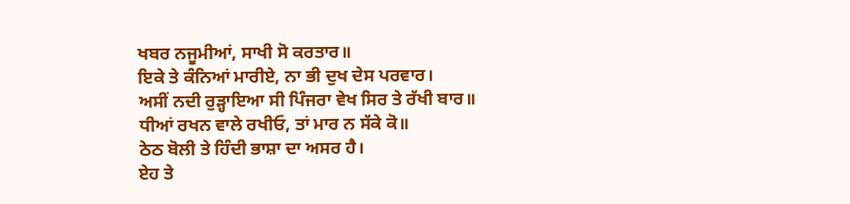ਖਬਰ ਨਜੂਮੀਆਂ, ਸਾਖੀ ਸੋ ਕਰਤਾਰ॥
ਇਕੇ ਤੇ ਕੰਨਿਆਂ ਮਾਰੀਏ, ਨਾ ਭੀ ਦੁਖ ਦੇਸ ਪਰਵਾਰ।
ਅਸੀਂ ਨਦੀ ਰੁੜ੍ਹਾਇਆ ਸੀ ਪਿੰਜਰਾ ਵੇਖ ਸਿਰ ਤੇ ਰੱਖੀ ਬਾਰ॥
ਧੀਆਂ ਰਖਨ ਵਾਲੇ ਰਖੀਓ, ਤਾਂ ਮਾਰ ਨ ਸੱਕੇ ਕੋ॥
ਠੇਠ ਬੋਲੀ ਤੇ ਹਿੰਦੀ ਭਾਸ਼ਾ ਦਾ ਅਸਰ ਹੈ।
ਏਹ ਤੇ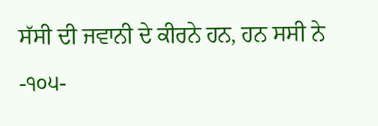ਸੱਸੀ ਦੀ ਜਵਾਨੀ ਦੇ ਕੀਰਨੇ ਹਨ, ਹਨ ਸਸੀ ਨੇ
-੧੦੫-